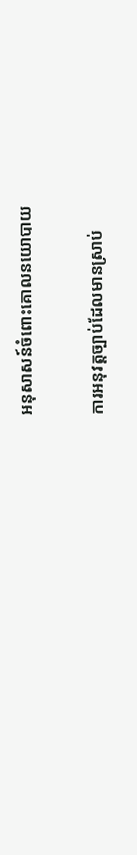អនុសាសន៍ចំពោះគោលនយោបាយ

ការអនុវត្តច្បាប់ដែលមានស្រាប់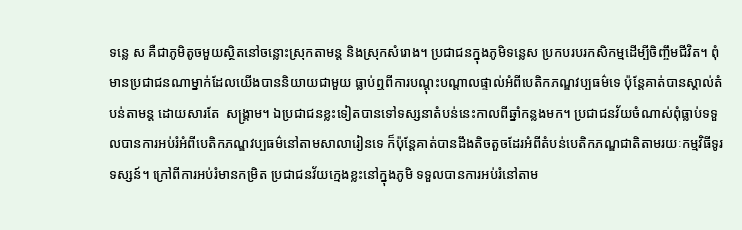ទន្លេ ស គឺជាភូមិតូចមួយស្ថិតនៅចន្លោះស្រុកតាមន្ត និងស្រុកសំរោង។ ប្រជាជនក្នុងភូមិទន្លេស ប្រកបរបរកសិកម្មដើម្បីចិញ្ចឹមជីវិត។ ពុំមានប្រជាជនណាម្នាក់ដែលយើងបាននិយាយជាមួយ ធ្លាប់ឮពីការបណ្តុះបណ្តាលផ្ទាល់អំពីបេតិកភណ្ឌវប្បធម៌ទេ ប៉ុន្តែគាត់បានស្គាល់តំបន់តាមន្ត ដោយសារតែ  សង្គ្រាម។ ឯប្រជាជនខ្លះទៀតបានទៅទស្សនាតំបន់នេះកាលពីឆ្នាំកន្លងមក។ ប្រជាជនវ័យចំណាស់ពុំធ្លាប់ទទួលបានការអប់រំអំពីបេតិកភណ្ឌវប្បធម៌នៅតាមសាលារៀនទេ ក៏ប៉ុន្តែគាត់បានដឹងតិចតួចដែរអំពីតំបន់បេតិកភណ្ឌជាតិតាមរយៈកម្មវិធីទូរទស្សន៍។ ក្រៅពីការអប់រំមានកម្រិត ប្រជាជនវ័យក្មេងខ្លះនៅក្នុងភូមិ ទទួលបានការអប់រំនៅតាម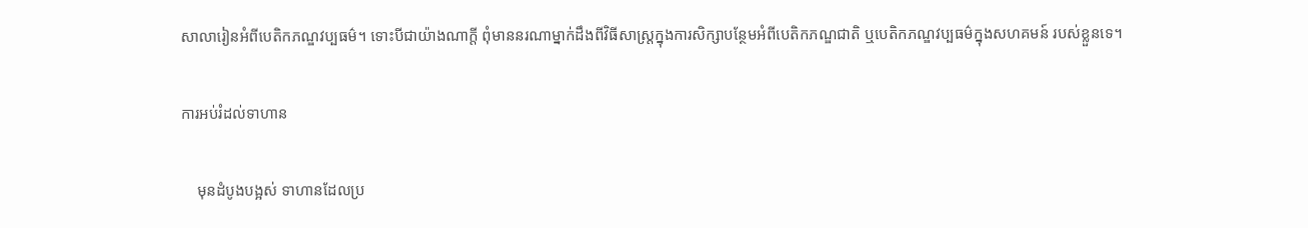សាលារៀនអំពីបេតិកភណ្ឌវប្បធម៌។ ទោះបីជាយ៉ាងណាក្តី ពុំមាននរណាម្នាក់ដឹងពីវិធីសាស្ត្រក្នុងការសិក្សាបន្ថែមអំពីបេតិកភណ្ឌជាតិ ឬបេតិកភណ្ឌវប្បធម៌ក្នុងសហគមន៍ របស់ខ្លួនទេ។

ការអប់រំដល់ទាហាន

    មុនដំបូងបង្អស់ ទាហានដែលប្រ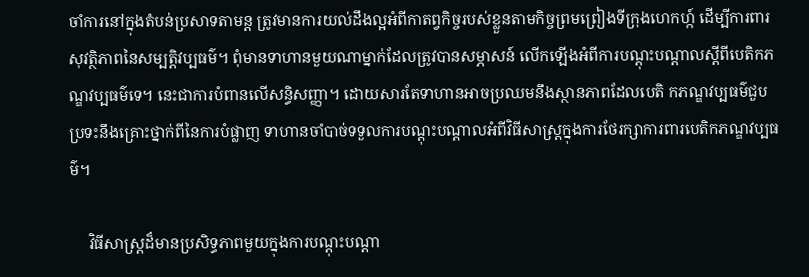ចាំការនៅក្នុងតំបន់ប្រសាទតាមន្ត ត្រូវមានការយល់ដឹងល្អអំពីកាតព្វកិច្ចរបស់ខ្លួនតាមកិច្ចព្រមព្រៀងទីក្រុងហេកហ្ក៍ ដើម្បីការពារសុវត្ថិភាពនៃសម្បត្តិវប្បធម៌។ ពុំមានទាហានមួយណាម្នាក់ដែលត្រូវបានសម្ភាសន៍ លើកឡើងអំពីការបណ្តុះបណ្តាលស្តីពីបេតិកភណ្ឌវប្បធម៌ទេ។ នេះជាការបំពានលើសន្ធិសញ្ញា។ ដោយសារតែទាហានអាចប្រឈមនឹងស្ថានភាពដែលបេតិ កភណ្ឌវប្បធម៌ជួបប្រទះនឹងគ្រោះថ្នាក់ពីនៃការបំផ្លាញ ទាហានចាំបាច់ទទួលការបណ្តុះបណ្តាលអំពីវិធីសាស្ត្រក្នុងការថែរក្សាការពារបេតិកភណ្ឌវប្បធម៌។

     វិធីសាស្ត្រដ៏មានប្រសិទ្ធភាពមួយក្នុងការបណ្តុះបណ្តា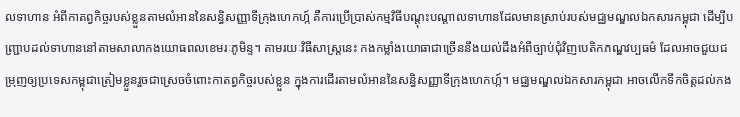លទាហាន អំពីកាតព្វកិច្ចរបស់ខ្លួនតាមលំអាននៃសន្ធិសញ្ញាទីក្រុងហេកហ្ក៍ គឺការប្រើប្រាស់កម្មវិធីបណ្តុះបណ្តាលទាហានដែលមានស្រាប់របស់មជ្ឈមណ្ឌលឯកសារកម្ពុជា ដើម្បីបញ្ជ្រាបដល់ទាហាននៅតាមសាលាកងយោធពលខេមរៈភូមិន្ទ។ តាមរយៈវិធីសាស្ត្រនេះ កងកម្លាំងយោធាជាច្រើននឹងយល់ដឹងអំពីច្បាប់ជុំវិញបេតិកភណ្ឌវប្បធម៌ ដែលអាចជួយជម្រុញឲ្យប្រទេសកម្ពុជាត្រៀមខ្លួនរួចជាស្រេចចំពោះកាតព្វកិច្ចរបស់ខ្លួន ក្នុងការដើរតាមលំអាននៃសន្ធិសញ្ញាទីក្រុងហេកហ្ក៍។ មជ្ឈមណ្ឌលឯកសារកម្ពុជា អាចលើកទឹកចិត្តដល់កង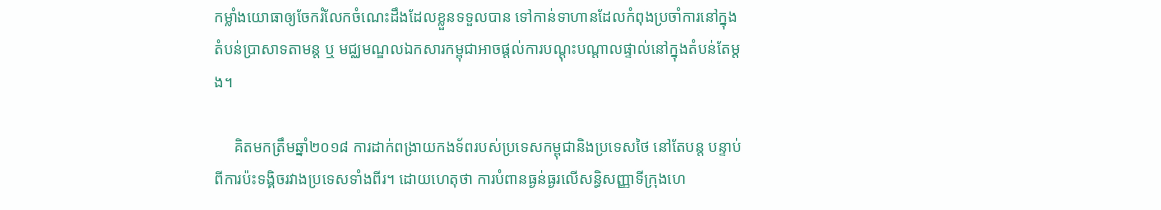កម្លាំងយោធាឲ្យចែករំលែកចំណេះដឹងដែលខ្លួនទទួលបាន ទៅកាន់ទាហានដែលកំពុងប្រចាំការនៅក្នុងតំបន់ប្រាសាទតាមន្ត ឬ មជ្ឈមណ្ឌលឯកសារកម្ពុជាអាចផ្តល់ការបណ្តុះបណ្តាលផ្ទាល់នៅក្នុងតំបន់តែម្តង។

     គិតមកត្រឹមឆ្នាំ២០១៨ ការដាក់ពង្រាយកងទ័ពរបស់ប្រទេសកម្ពុជានិងប្រទេសថៃ នៅតែបន្ត បន្ទាប់ពីការប៉ះទង្គិចរវាងប្រទេសទាំងពីរ។ ដោយហេតុថា ការបំពានធ្ងន់ធ្ងរលើសន្ធិសញ្ញាទីក្រុងហេ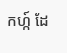កហ្ក៍ ដែ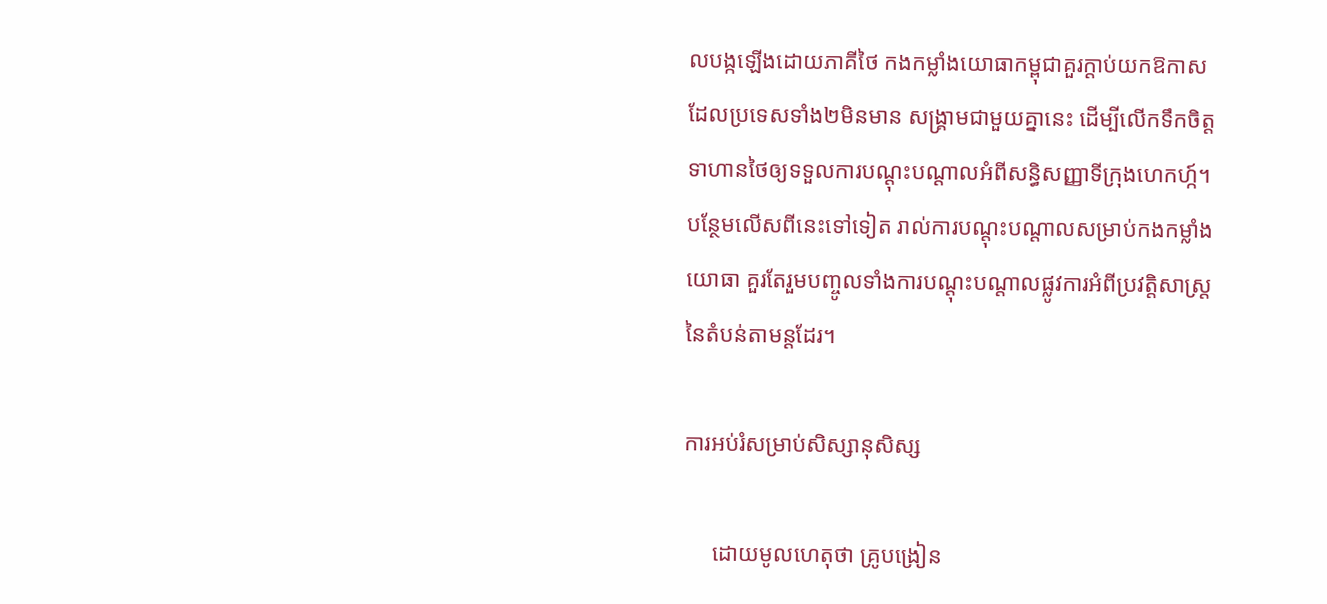លបង្កឡើងដោយភាគីថៃ កងកម្លាំងយោធាកម្ពុជាគួរក្តាប់យកឱកាសដែលប្រទេសទាំង២មិនមាន សង្គ្រាមជាមួយគ្នានេះ ដើម្បីលើកទឹកចិត្តទាហានថៃឲ្យទទួលការបណ្តុះបណ្តាលអំពីសន្ធិសញ្ញាទីក្រុងហេកហ្ក៍។ បន្ថែមលើសពីនេះទៅទៀត រាល់ការបណ្តុះបណ្តាលសម្រាប់កងកម្លាំងយោធា គួរតែរួមបញ្ចូលទាំងការបណ្តុះបណ្តាលផ្លូវការអំពីប្រវត្តិសាស្ត្រនៃតំបន់តាមន្តដែរ។

ការអប់រំសម្រាប់សិស្សានុសិស្ស

     ដោយមូលហេតុថា គ្រូបង្រៀន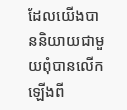ដែលយើងបាននិយាយជាមួយពុំបានលើកឡើងពី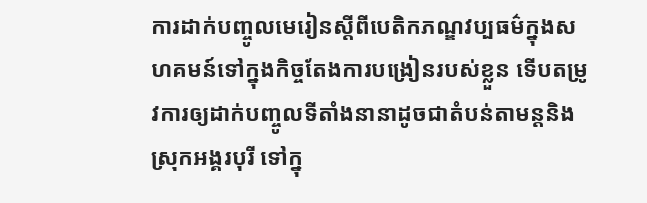ការដាក់បញ្ចូលមេរៀនស្តីពីបេតិកភណ្ឌវប្បធម៌ក្នុងសហគមន៍ទៅក្នុងកិច្ចតែងការបង្រៀនរបស់ខ្លួន ទើបតម្រូវការឲ្យដាក់បញ្ចូលទីតាំងនានាដូចជាតំបន់តាមន្តនិងស្រុកអង្គរបុរី ទៅក្នុ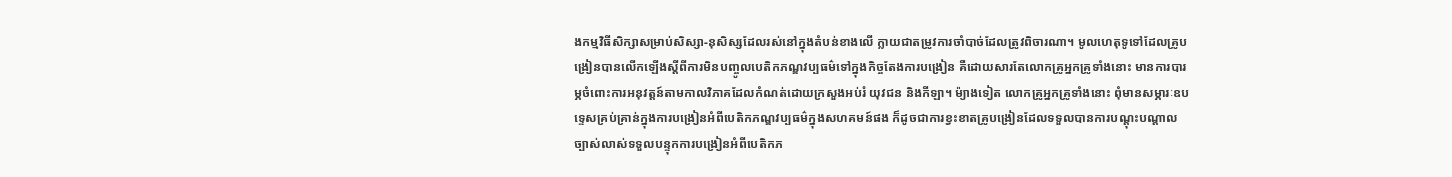ងកម្មវិធីសិក្សាសម្រាប់សិស្សា-នុសិស្សដែលរស់នៅក្នុងតំបន់ខាងលើ ក្លាយជាតម្រូវការចាំបាច់ដែលត្រូវពិចារណា។ មូលហេតុទូទៅដែលគ្រូបង្រៀនបានលើកឡើងស្តីពីការមិនបញ្ចូលបេតិកភណ្ឌវប្បធម៌ទៅក្នុងកិច្ចតែងការបង្រៀន គឺដោយសារតែលោកគ្រូអ្នកគ្រូទាំងនោះ មានការបារម្ភចំពោះការអនុវត្តន៍តាមកាលវិភាគដែលកំណត់ដោយក្រសួងអប់រំ យុវជន និងកីឡា។ ម៉្យាងទៀត លោកគ្រូអ្នកគ្រូទាំងនោះ ពុំមានសម្ភារៈឧបទ្ទេសគ្រប់គ្រាន់ក្នុងការបង្រៀនអំពីបេតិកភណ្ឌវប្បធម៌ក្នុងសហគមន៍ផង ក៏ដូចជាការខ្វះខាតគ្រូបង្រៀនដែលទទួលបានការបណ្តុះបណ្តាល ច្បាស់លាស់ទទួលបន្ទុកការបង្រៀនអំពីបេតិកភ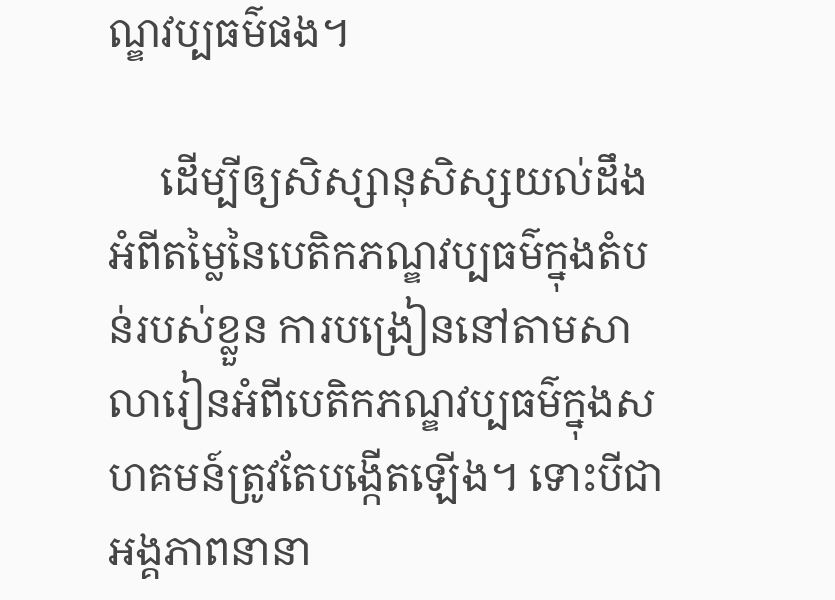ណ្ឌវប្បធម៌ផង។

     ដើម្បីឲ្យសិស្សានុសិស្សយល់ដឹងអំពីតម្លៃនៃបេតិកភណ្ឌវប្បធម៌ក្នុងតំបន់របស់ខ្លួន ការបង្រៀននៅតាមសាលារៀនអំពីបេតិកភណ្ឌវប្បធម៌ក្នុងសហគមន៍ត្រូវតែបង្កើតឡើង។ ទោះបីជាអង្គភាពនានា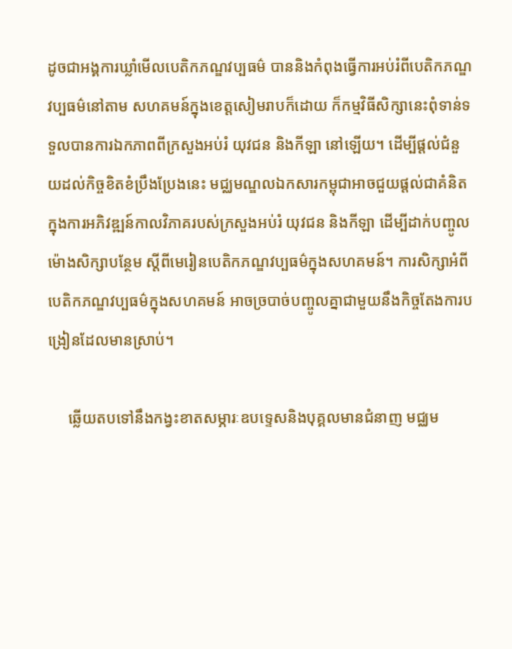ដូចជាអង្គការឃ្លាំមើលបេតិកភណ្ឌវប្បធម៌ បាននិងកំពុងធ្វើការអប់រំពីបេតិកភណ្ឌវប្បធម៌នៅតាម សហគមន៍ក្នុងខេត្តសៀមរាបក៏ដោយ ក៏កម្មវិធីសិក្សានេះពុំទាន់ទទួលបានការឯកភាពពីក្រសួងអប់រំ យុវជន និងកីឡា នៅឡើយ។ ដើម្បីផ្តល់ជំនួយដល់កិច្ចខិតខំប្រឹងប្រែងនេះ មជ្ឈមណ្ឌលឯកសារកម្ពុជាអាចជួយផ្តល់ជាគំនិតក្នុងការអភិវឌ្ឍន៍កាលវិភាគរបស់ក្រសួងអប់រំ យុវជន និងកីឡា ដើម្បីដាក់បញ្ចូលម៉ោងសិក្សាបន្ថែម ស្តីពីមេរៀនបេតិកភណ្ឌវប្បធម៌ក្នុងសហគមន៍។ ការសិក្សាអំពីបេតិកភណ្ឌវប្បធម៌ក្នុងសហគមន៍ អាចច្របាច់បញ្ចូលគ្នាជាមួយនឹងកិច្ចតែងការបង្រៀនដែលមានស្រាប់។

     ឆ្លើយតបទៅនឹងកង្វះខាតសម្ភារៈឧបទ្ទេសនិងបុគ្គលមានជំនាញ មជ្ឈម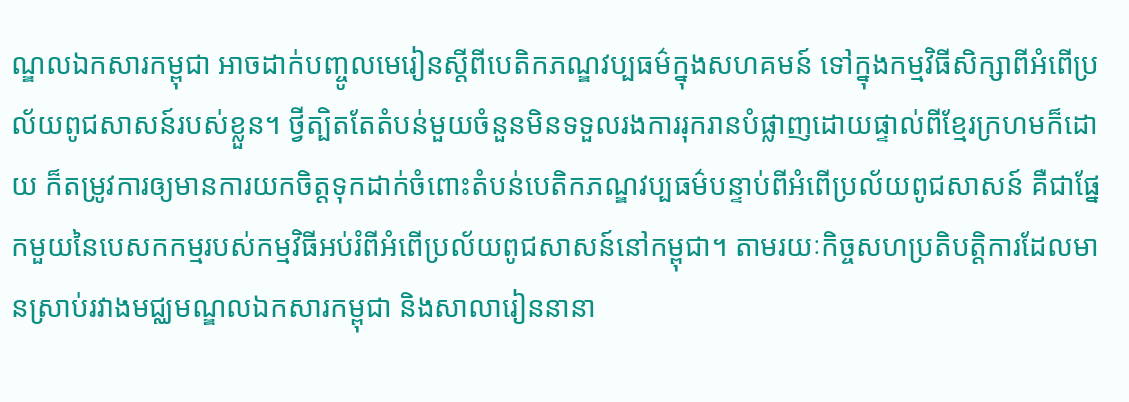ណ្ឌលឯកសារកម្ពុជា អាចដាក់បញ្ចូលមេរៀនស្តីពីបេតិកភណ្ឌវប្បធម៌ក្នុងសហគមន៍ ទៅក្នុងកម្មវិធីសិក្សាពីអំពើប្រល័យពូជសាសន៍របស់ខ្លួន។ ថ្វីត្បិតតែតំបន់មួយចំនួនមិនទទួលរងការរុករានបំផ្លាញដោយផ្ទាល់ពីខ្មែរក្រហមក៏ដោយ ក៏តម្រូវការឲ្យមានការយកចិត្តទុកដាក់ចំពោះតំបន់បេតិកភណ្ឌវប្បធម៌បន្ទាប់ពីអំពើប្រល័យពូជសាសន៍ គឺជាផ្នែកមួយនៃបេសកកម្មរបស់កម្មវិធីអប់រំពីអំពើប្រល័យពូជសាសន៍នៅកម្ពុជា។ តាមរយៈកិច្ចសហប្រតិបត្តិការដែលមានស្រាប់រវាងមជ្ឈមណ្ឌលឯកសារកម្ពុជា និងសាលារៀននានា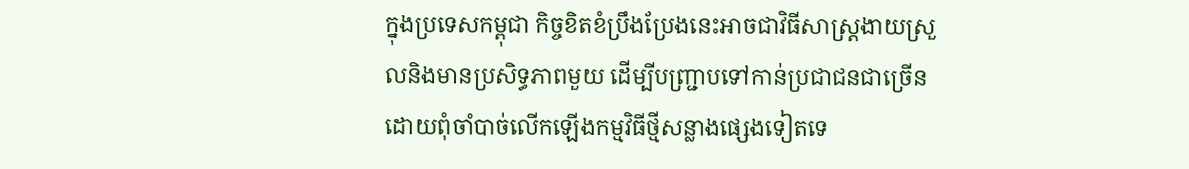ក្នុងប្រទេសកម្ពុជា កិច្ចខិតខំប្រឹងប្រែងនេះអាចជាវិធីសាស្ត្រងាយស្រួលនិងមានប្រសិទ្ធភាពមួយ ដើម្បីបញ្ជ្រាបទៅកាន់ប្រជាជនជាច្រើន ដោយពុំចាំបាច់លើកឡើងកម្មវិធីថ្មីសន្លាងផ្សេងទៀតទេ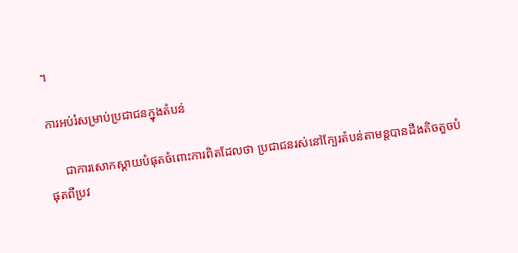។

ការអប់រំសម្រាប់ប្រជាជនក្នុងតំបន់

     ជាការសោកស្តាយបំផុតចំពោះការពិតដែលថា ប្រជាជនរស់នៅក្បែរតំបន់តាមន្តបានដឹងតិចតួចបំផុតពីប្រវ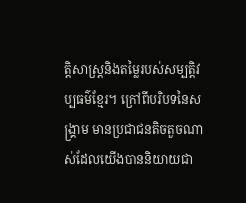ត្តិសាស្ត្រនិងតម្លៃរបស់សម្បត្តិវប្បធម៌ខ្មែរ។ ក្រៅពីបរិបទនៃសង្គ្រាម មានប្រជាជនតិចតួចណាស់ដែលយើងបាននិយាយជា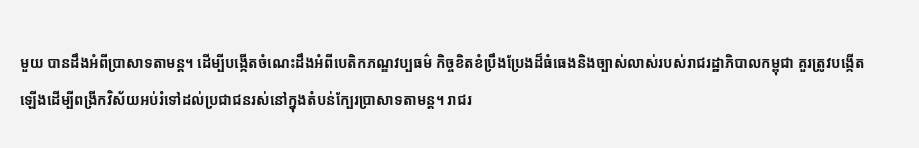មួយ បានដឹងអំពីប្រាសាទតាមន្ត។ ដើម្បីបង្កើតចំណេះដឹងអំពីបេតិកភណ្ឌវប្បធម៌ កិច្ចខិតខំប្រឹងប្រែងដ៏ធំធេងនិងច្បាស់លាស់របស់រាជរដ្ឋាភិបាលកម្ពុជា គួរត្រូវបង្កើតឡើងដើម្បីពង្រីកវិស័យអប់រំទៅដល់ប្រជាជនរស់នៅក្នុងតំបន់ក្បែរប្រាសាទតាមន្ត។ រាជរ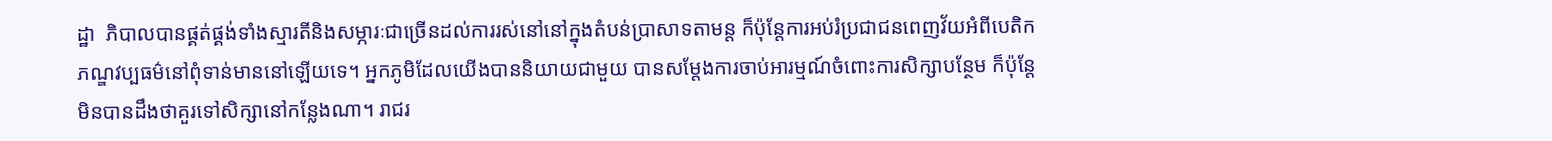ដ្ឋា  ភិបាលបានផ្គត់ផ្គង់ទាំងស្មារតីនិងសម្ភារៈជាច្រើនដល់ការរស់នៅនៅក្នុងតំបន់ប្រាសាទតាមន្ត ក៏ប៉ុន្តែការអប់រំប្រជាជនពេញវ័យអំពីបេតិកភណ្ឌវប្បធម៌នៅពុំទាន់មាននៅឡើយទេ។ អ្នកភូមិដែលយើងបាននិយាយជាមួយ បានសម្តែងការចាប់អារម្មណ៍ចំពោះការសិក្សាបន្ថែម ក៏ប៉ុន្តែមិនបានដឹងថាគួរទៅសិក្សានៅកន្លែងណា។ រាជរ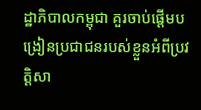ដ្ឋាភិបាលកម្ពុជា គួរចាប់ផ្តើមបង្រៀនប្រជាជនរបស់ខ្លួនអំពីប្រវត្តិសា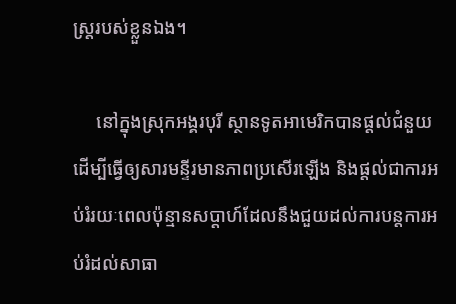ស្ត្ររបស់ខ្លួនឯង។

     នៅក្នុងស្រុកអង្គរបុរី ស្ថានទូតអាមេរិកបានផ្តល់ជំនួយដើម្បីធ្វើឲ្យសារមន្ទីរមានភាពប្រសើរឡើង និងផ្តល់ជាការអប់រំរយៈពេលប៉ុន្មានសប្តាហ៍ដែលនឹងជួយដល់ការបន្តការអប់រំដល់សាធា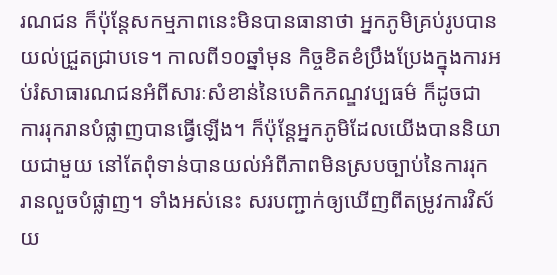រណជន ក៏ប៉ុន្តែសកម្មភាពនេះមិនបានធានាថា អ្នកភូមិគ្រប់រូបបានយល់ជ្រួតជ្រាបទេ។ កាលពី១០ឆ្នាំមុន កិច្ចខិតខំប្រឹងប្រែងក្នុងការអប់រំសាធារណជនអំពីសារៈសំខាន់នៃបេតិកភណ្ឌវប្បធម៌ ក៏ដូចជាការរុករានបំផ្លាញបានធ្វើឡើង។ ក៏ប៉ុន្តែអ្នកភូមិដែលយើងបាននិយាយជាមួយ នៅតែពុំទាន់បានយល់អំពីភាពមិនស្របច្បាប់នៃការរុករានលួចបំផ្លាញ។ ទាំងអស់នេះ សរបញ្ជាក់ឲ្យឃើញពីតម្រូវការវិស័យ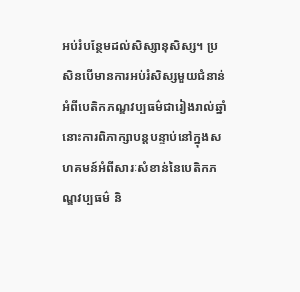អប់រំបន្ថែមដល់សិស្សានុសិស្ស។ ប្រសិនបើមានការអប់រំសិស្សមួយជំនាន់អំពីបេតិកភណ្ឌវប្បធម៌ជារៀងរាល់ឆ្នាំ នោះការពិភាក្សាបន្តបន្ទាប់នៅក្នុងសហគមន៍អំពីសារៈសំខាន់នៃបេតិកភណ្ឌវប្បធម៌ និ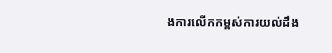ងការលើកកម្ពស់ការយល់ដឹង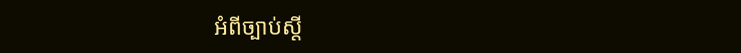អំពីច្បាប់ស្តី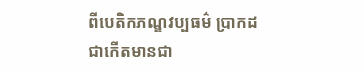ពីបេតិកភណ្ឌវប្បធម៌ ប្រាកដជាកើតមានជា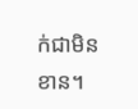ក់ជាមិនខាន។